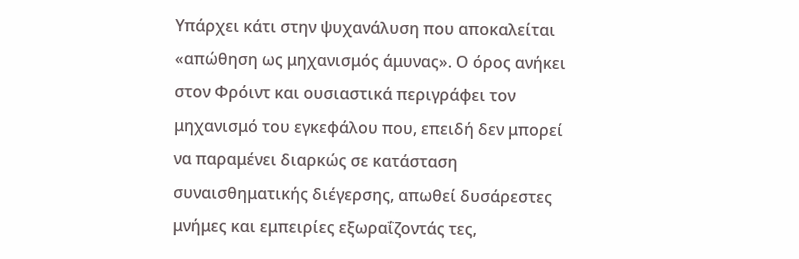Υπάρχει κάτι στην ψυχανάλυση που αποκαλείται «απώθηση ως μηχανισμός άμυνας». Ο όρος ανήκει στον Φρόιντ και ουσιαστικά περιγράφει τον μηχανισμό του εγκεφάλου που, επειδή δεν μπορεί να παραμένει διαρκώς σε κατάσταση συναισθηματικής διέγερσης, απωθεί δυσάρεστες μνήμες και εμπειρίες εξωραΐζοντάς τες,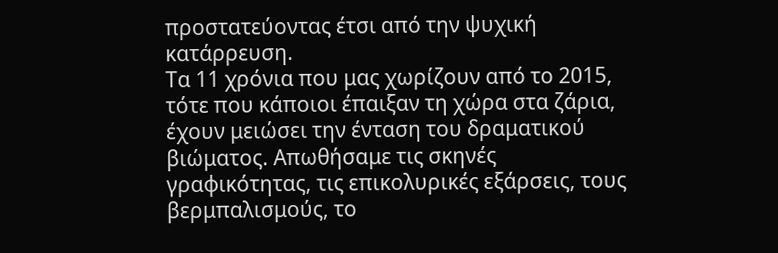προστατεύοντας έτσι από την ψυχική κατάρρευση.
Τα 11 χρόνια που μας χωρίζουν από το 2015, τότε που κάποιοι έπαιξαν τη χώρα στα ζάρια, έχουν μειώσει την ένταση του δραματικού βιώματος. Απωθήσαμε τις σκηνές γραφικότητας, τις επικολυρικές εξάρσεις, τους βερμπαλισμούς, το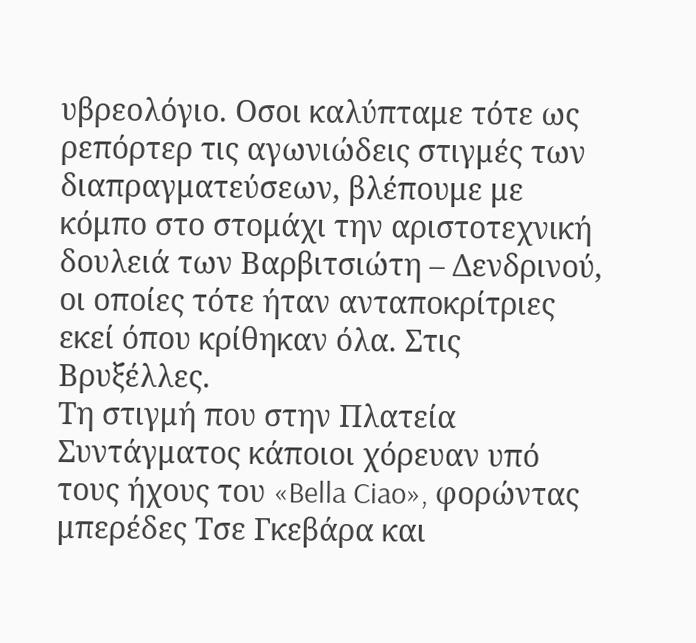υβρεολόγιο. Οσοι καλύπταμε τότε ως ρεπόρτερ τις αγωνιώδεις στιγμές των διαπραγματεύσεων, βλέπουμε με κόμπο στο στομάχι την αριστοτεχνική δουλειά των Βαρβιτσιώτη – Δενδρινού, οι οποίες τότε ήταν ανταποκρίτριες εκεί όπου κρίθηκαν όλα. Στις Βρυξέλλες.
Τη στιγμή που στην Πλατεία Συντάγματος κάποιοι χόρευαν υπό τους ήχους του «Bella Ciao», φορώντας μπερέδες Τσε Γκεβάρα και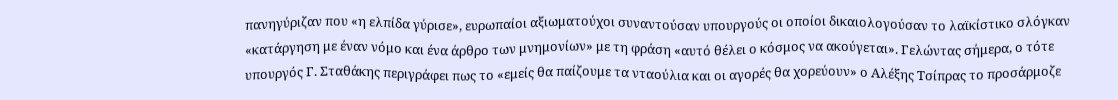πανηγύριζαν που «η ελπίδα γύρισε», ευρωπαίοι αξιωματούχοι συναντούσαν υπουργούς οι οποίοι δικαιολογούσαν το λαϊκίστικο σλόγκαν «κατάργηση με έναν νόμο και ένα άρθρο των μνημονίων» με τη φράση «αυτό θέλει ο κόσμος να ακούγεται». Γελώντας σήμερα, ο τότε υπουργός Γ. Σταθάκης περιγράφει πως το «εμείς θα παίζουμε τα νταούλια και οι αγορές θα χορεύουν» ο Αλέξης Τσίπρας το προσάρμοζε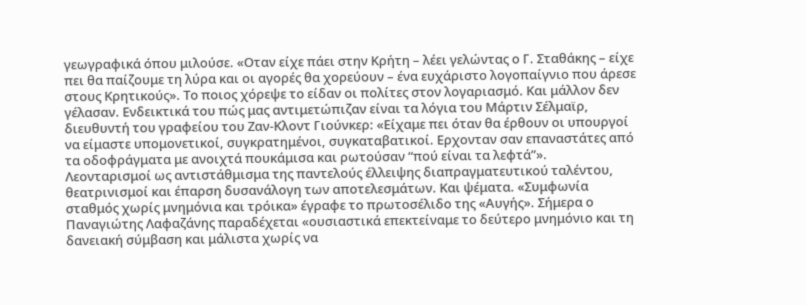γεωγραφικά όπου μιλούσε. «Οταν είχε πάει στην Κρήτη – λέει γελώντας ο Γ. Σταθάκης – είχε πει θα παίζουμε τη λύρα και οι αγορές θα χορεύουν – ένα ευχάριστο λογοπαίγνιο που άρεσε στους Κρητικούς». Το ποιος χόρεψε το είδαν οι πολίτες στον λογαριασμό. Και μάλλον δεν γέλασαν. Ενδεικτικά του πώς μας αντιμετώπιζαν είναι τα λόγια του Μάρτιν Σέλμαϊρ, διευθυντή του γραφείου του Ζαν-Κλοντ Γιούνκερ: «Είχαμε πει όταν θα έρθουν οι υπουργοί να είμαστε υπομονετικοί, συγκρατημένοι, συγκαταβατικοί. Ερχονταν σαν επαναστάτες από τα οδοφράγματα με ανοιχτά πουκάμισα και ρωτούσαν “πού είναι τα λεφτά”».
Λεονταρισμοί ως αντιστάθμισμα της παντελούς έλλειψης διαπραγματευτικού ταλέντου, θεατρινισμοί και έπαρση δυσανάλογη των αποτελεσμάτων. Και ψέματα. «Συμφωνία σταθμός χωρίς μνημόνια και τρόικα» έγραφε το πρωτοσέλιδο της «Αυγής». Σήμερα ο Παναγιώτης Λαφαζάνης παραδέχεται «ουσιαστικά επεκτείναμε το δεύτερο μνημόνιο και τη δανειακή σύμβαση και μάλιστα χωρίς να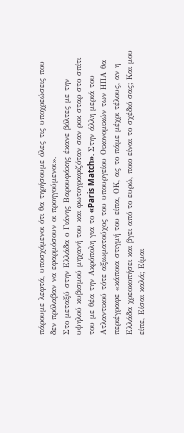πάρουμε λεφτά, υποσχόμενοι ότι θα τηρήσουμε όλες τις υποχρεώσεις που δεν πρόλαβαν να εφαρμόσουν οι προηγούμενοι».
Στο μεταξύ στην Ελλάδα ο Γιάνης Βαρουφάκης έκανε βόλτες με την υψηλού κυβισμού μηχανή του και φωτογραφιζόταν σαν ροκ σταρ στο σπίτι του με θέα την Ακρόπολη για το «Paris Match». Στην άλλη μεριά του Ατλαντικού τότε αξιωματούχος του υπουργείου Οικονομικών των ΗΠΑ θα περιέγραφε «κάποια στιγμή του είπα, ΟΚ, ας το πάμε μέχρι τέλους, αν η Ελλάδα χρεοκοπήσει και βγει από το ευρώ, ποιο είναι το σχέδιό σας; Και μου είπε, Είσαι καλά; Είμαι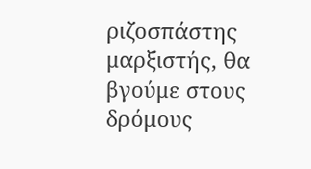ριζοσπάστης μαρξιστής, θα βγούμε στους δρόμους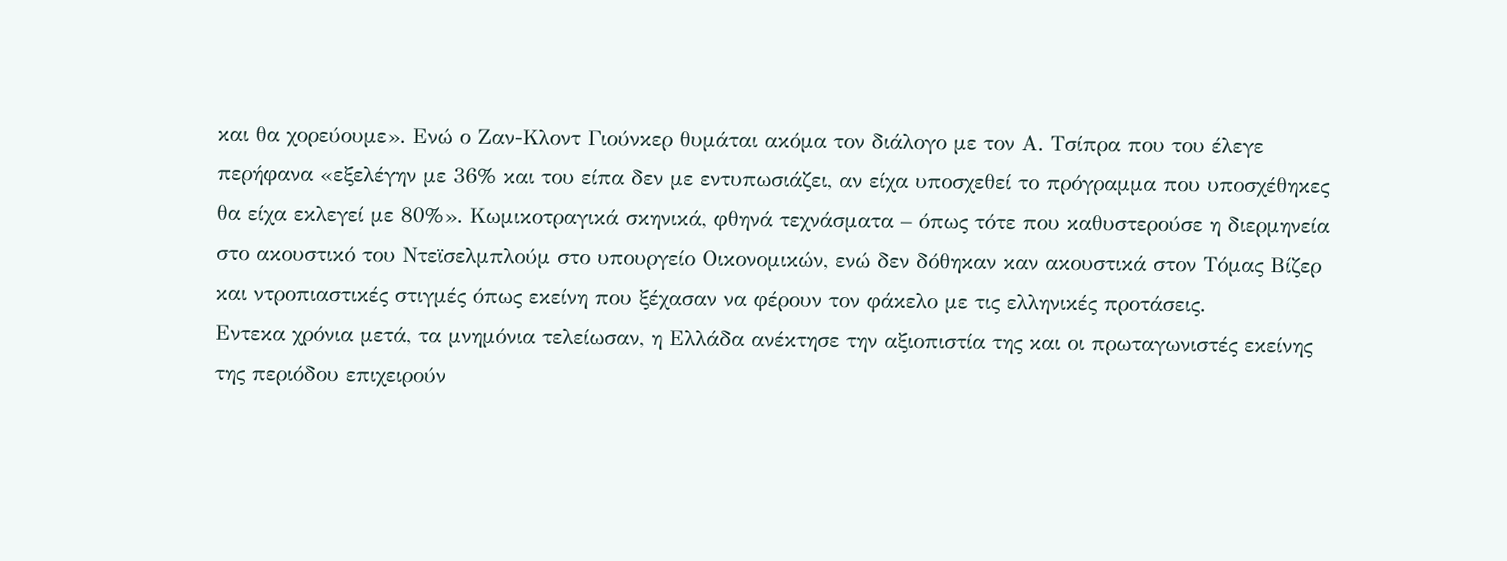και θα χορεύουμε». Ενώ ο Ζαν-Κλοντ Γιούνκερ θυμάται ακόμα τον διάλογο με τον Α. Τσίπρα που του έλεγε περήφανα «εξελέγην με 36% και του είπα δεν με εντυπωσιάζει, αν είχα υποσχεθεί το πρόγραμμα που υποσχέθηκες θα είχα εκλεγεί με 80%». Κωμικοτραγικά σκηνικά, φθηνά τεχνάσματα – όπως τότε που καθυστερούσε η διερμηνεία στο ακουστικό του Ντεϊσελμπλούμ στο υπουργείο Οικονομικών, ενώ δεν δόθηκαν καν ακουστικά στον Τόμας Βίζερ και ντροπιαστικές στιγμές όπως εκείνη που ξέχασαν να φέρουν τον φάκελο με τις ελληνικές προτάσεις.
Εντεκα χρόνια μετά, τα μνημόνια τελείωσαν, η Ελλάδα ανέκτησε την αξιοπιστία της και οι πρωταγωνιστές εκείνης της περιόδου επιχειρούν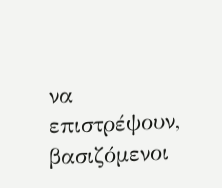να επιστρέψουν, βασιζόμενοι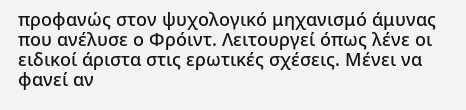προφανώς στον ψυχολογικό μηχανισμό άμυνας που ανέλυσε ο Φρόιντ. Λειτουργεί όπως λένε οι ειδικοί άριστα στις ερωτικές σχέσεις. Μένει να φανεί αν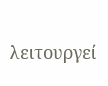λειτουργεί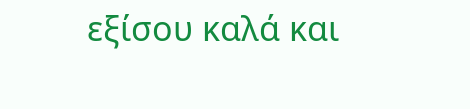εξίσου καλά και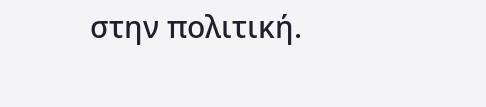στην πολιτική.